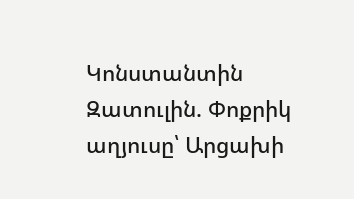Կոնստանտին Զատուլին. Փոքրիկ աղյուսը՝ Արցախի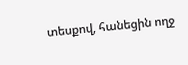տեսքով, հանեցին ողջ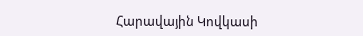Հարավային Կովկասի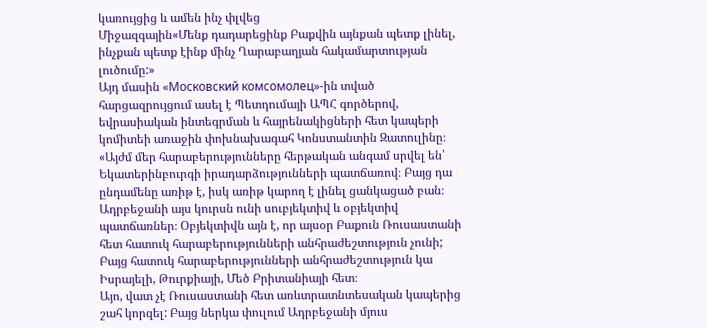կառույցից և ամեն ինչ փլվեց
Միջազգային«Մենք դադարեցինք Բաքվին այնքան պետք լինել, ինչքան պետք էինք մինչ Ղարաբաղյան հակամարտության լուծումը:»
Այդ մասին «Московский комсомолец»-ին տված հարցազրույցում ասել է Պետդումայի ԱՊՀ գործերով, եվրասիական ինտեգրման և հայրենակիցների հետ կապերի կոմիտեի առաջին փոխնախագահ Կոնստանտին Զատուլինը։
«Այժմ մեր հարաբերությունները հերթական անգամ սրվել են՝ Եկատերինբուրգի իրադարձությունների պատճառով։ Բայց դա ընդամենը առիթ է, իսկ առիթ կարող է լինել ցանկացած բան։ Ադրբեջանի այս կուրսն ունի սուբյեկտիվ և օբյեկտիվ պատճառներ։ Օբյեկտիվն այն է, որ այսօր Բաքուն Ռուսաստանի հետ հատուկ հարաբերությունների անհրաժեշտություն չունի; Բայց հատուկ հարաբերությունների անհրաժեշտություն կա Իսրայելի, Թուրքիայի, Մեծ Բրիտանիայի հետ։
Այո, վատ չէ Ռուսաստանի հետ առևտրատնտեսական կապերից շահ կորզել: Բայց ներկա փուլում Ադրբեջանի մյուս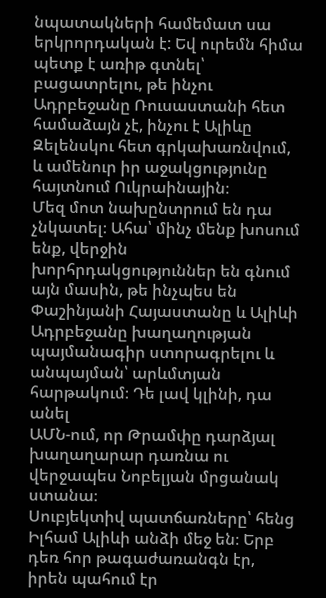նպատակների համեմատ սա երկրորդական է: Եվ ուրեմն հիմա պետք է առիթ գտնել՝ բացատրելու, թե ինչու Ադրբեջանը Ռուսաստանի հետ համաձայն չէ, ինչու է Ալիևը Զելենսկու հետ գրկախառնվում, և ամենուր իր աջակցությունը հայտնում Ուկրաինային։
Մեզ մոտ նախընտրում են դա չնկատել։ Ահա՝ մինչ մենք խոսում ենք, վերջին խորհրդակցություններ են գնում այն մասին, թե ինչպես են Փաշինյանի Հայաստանը և Ալիևի Ադրբեջանը խաղաղության պայմանագիր ստորագրելու և անպայման՝ արևմտյան հարթակում։ Դե լավ կլինի, դա անել
ԱՄՆ-ում, որ Թրամփը դարձյալ խաղաղարար դառնա ու վերջապես Նոբելյան մրցանակ ստանա։
Սուբյեկտիվ պատճառները՝ հենց Իլհամ Ալիևի անձի մեջ են։ Երբ դեռ հոր թագաժառանգն էր, իրեն պահում էր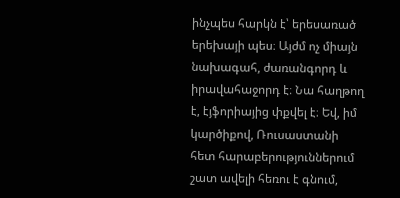ինչպես հարկն է՝ երեսառած երեխայի պես։ Այժմ ոչ միայն նախագահ, ժառանգորդ և իրավահաջորդ է։ Նա հաղթող է, էյֆորիայից փքվել է։ Եվ, իմ կարծիքով, Ռուսաստանի հետ հարաբերություններում շատ ավելի հեռու է գնում,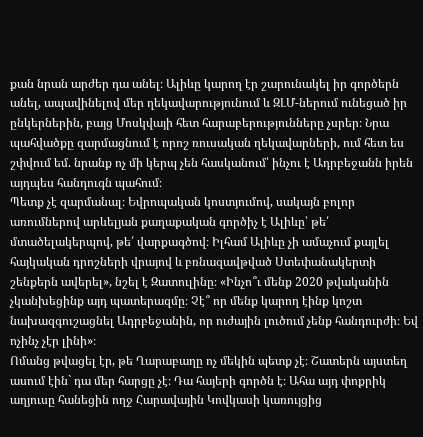քան նրան արժեր դա անել։ Ալիևը կարող էր շարունակել իր գործերն անել, ապավինելով մեր ղեկավարությունում և ԶԼՄ-ներում ունեցած իր ընկերներին, բայց Մոսկվայի հետ հարաբերությունները չսրեր։ Նրա պահվածքը զարմացնում է որոշ ռուսական ղեկավարների, ում հետ ես շփվում եմ. նրանք ոչ մի կերպ չեն հասկանում՝ ինչու է Ադրբեջանն իրեն այդպես հանդուգն պահում։
Պետք չէ զարմանալ։ Եվրոպական կոստյումով, սակայն բոլոր առումներով արևելյան քաղաքական գործիչ է Ալիևը՝ թե՛ մտածելակերպով, թե՛ վարքագծով։ Իլհամ Ալիևը չի ամաչում քայլել հայկական դրոշների վրայով և բռնազավթված Ստեփանակերտի շենքերն ավերել», նշել է Զատուլինը։ «Ինչո՞ւ մենք 2020 թվականին չկանխեցինք այդ պատերազմը։ Չէ՞ որ մենք կարող էինք կոշտ նախազգուշացնել Ադրբեջանին, որ ուժային լուծում չենք հանդուրժի։ Եվ ոչինչ չէր լինի»։
Ոմանց թվացել էր, թե Ղարաբաղը ոչ մեկին պետք չէ։ Շատերն այստեղ ասում էին` դա մեր հարցը չէ։ Դա հայերի գործն է։ Ահա այդ փոքրիկ աղյուսը հանեցին ողջ Հարավային Կովկասի կառույցից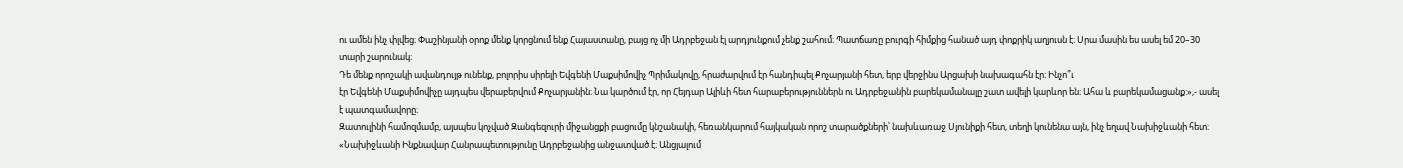ու ամեն ինչ փլվեց։ Փաշինյանի օրոք մենք կորցնում ենք Հայաստանը, բայց ոչ մի Ադրբեջան էլ արդյունքում չենք շահում։ Պատճառը բուրգի հիմքից հանած այդ փոքրիկ աղյուսն է։ Սրա մասին ես ասել եմ 20–30 տարի շարունակ։
Դե մենք որոշակի ավանդույթ ունենք, բոլորիս սիրելի Եվգենի Մաքսիմովիչ Պրիմակովը, հրաժարվում էր հանդիպել Քոչարյանի հետ, երբ վերջինս Արցախի նախագահն էր։ Ինչո՞ւ
էր Եվգենի Մաքսիմովիչը այդպես վերաբերվում Քոչարյանին։ Նա կարծում էր, որ Հեյդար Ալիևի հետ հարաբերություններն ու Ադրբեջանին բարեկամանալը շատ ավելի կարևոր են։ Ահա և բարեկամացանք:»,- ասել է պատգամավորը։
Զատուլինի համոզմամբ, այսպես կոչված Զանգեզուրի միջանցքի բացումը կնշանակի, հեռանկարում հայկական որոշ տարածքների՝ նախևառաջ Սյունիքի հետ, տեղի կունենա այն, ինչ եղավ Նախիջևանի հետ։
«Նախիջևանի Ինքնավար Հանրապետությունը Ադրբեջանից անջատված է։ Անցյալում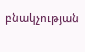բնակչության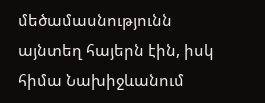մեծամասնությունն այնտեղ հայերն էին, իսկ հիմա Նախիջևանում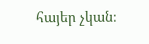հայեր չկան։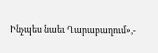Ինչպես նաեւ Ղարաբաղում»,-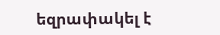եզրափակել է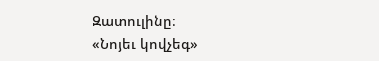Զատուլինը։
«Նոյեւ կովչեգ»